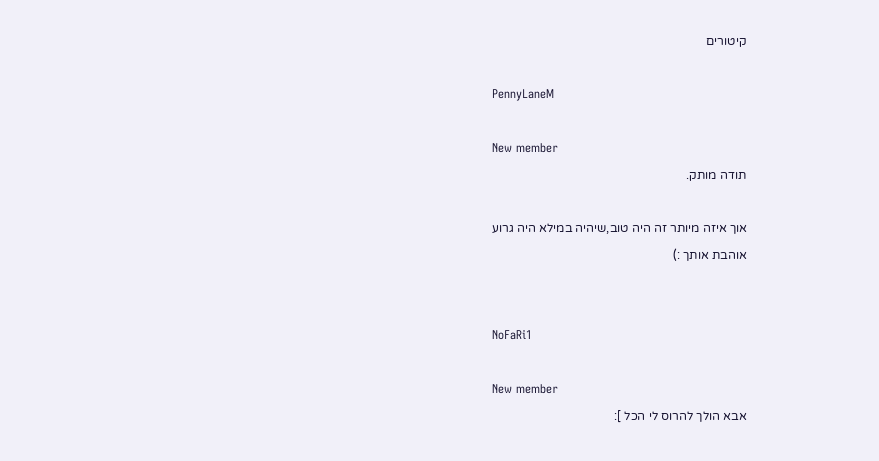קיטורים

PennyLaneM

New member
תודה מותק.

אוך איזה מיותר זה היה טוב,שיהיה במילא היה גרוע
אוהבת אותך :)


NoFaRi1

New member
אבא הולך להרוס לי הכל ]: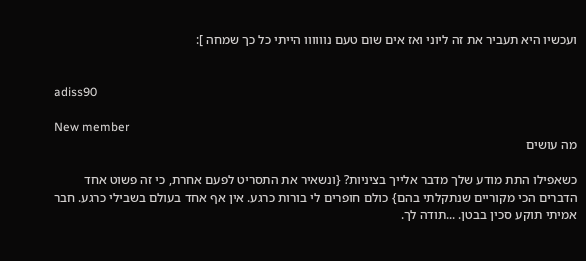ועכשיו היא תעביר את זה ליוני ואז אים שום טעם נוווווו הייתי כל כך שמחה ]:


adiss90

New member
מה עושים

כשאפילו התת מודע שלך מדבר אלייך בציניות? {ונשאיר את התסריט לפעם אחרת, כי זה פשוט אחד הדברים הכי מקוריים שנתקלתי בהם} כולם חופרים לי בורות כרגע. אין אף אחד בעולם בשבילי כרגע. חבר אמיתי תוקע סכין בבטן. ...תודה לך.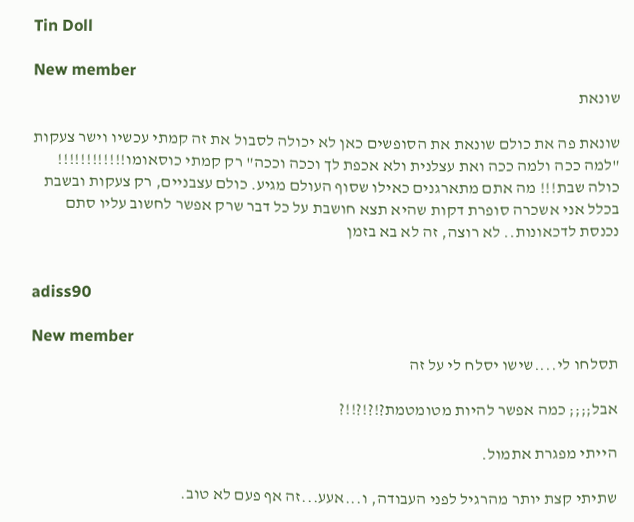Tin Doll

New member
שונאת

שונאת פה את כולם שונאת את הסופשים כאן לא יכולה לסבול את זה קמתי עכשיו וישר צעקות "למה ככה ולמה ככה ואת עצלנית ולא אכפת לך וככה וככה" רק קמתי כוסאומו!!!!!!!!!!!! כולה שבת!!! מה אתם מתארגנים כאילו שסוף העולם מגיע. כולם עצבניים, רק צעקות ובשבת בכלל אני אשכרה סופרת דקות שהיא תצא חושבת על כל דבר שרק אפשר לחשוב עליו סתם נכנסת לדכאונות.. לא רוצה, זה לא בא בזמן


adiss90

New member
תסלחו לי....שישו יסלח לי על זה

אבל;;;; כמה אפשר להיות מטומטמת?!?!?!!?

הייתי מפגרת אתמול.

שתיתי קצת יותר מהרגיל לפני העבודה, ו...אעע...זה אף פעם לא טוב.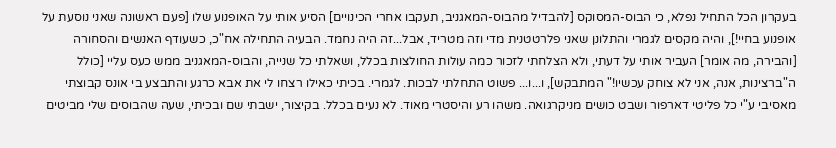בעקרון הכל התחיל נפלא, כי הבוס-המסוקס [להבדיל מהבוס-המאגניב, תעקבו אחרי הכינויים] הסיע אותי על האופנוע שלו [פעם ראשונה שאני נוסעת על אופנוע בחיי!], והיה מקסים לגמרי והתלונן שאני פלרטטנית מדי וזה מטריד, אבל...זה היה נחמד. הבעיה התחילה אח"כ, כשעודף האנשים והסחורה [והבירה, מה אומר] העביר אותי על דעתי, ולא הצלחתי לזכור כמה עולות החולצות בכלל, ושאלתי כל שנייה, והבוס-המאגניב ממש כעס עליי [כולל ה"ברצינות, אנה, אני לא צוחק עכשיו!" המתבקש], ו...ו... פשוט התחלתי לבכות. לגמרי. בכיתי כאילו רצחו לי את אבא כרגע והתבצע בי אונס קבוצתי מאסיבי ע"י כל פליטי דארפור ושבט כושים מניקרגואה. משהו רע והיסטרי מאוד. לא נעים בכלל. בקיצור, ישבתי שם ובכיתי, שעה שהבוסים שלי מביטים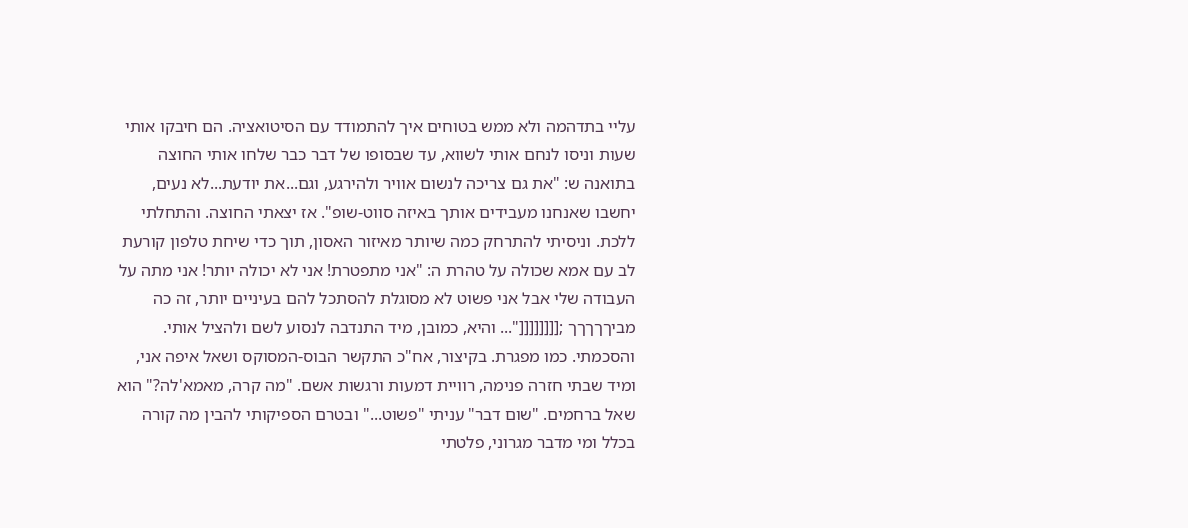עליי בתדהמה ולא ממש בטוחים איך להתמודד עם הסיטואציה. הם חיבקו אותי שעות וניסו לנחם אותי לשווא, עד שבסופו של דבר כבר שלחו אותי החוצה בתואנה ש: "את גם צריכה לנשום אוויר ולהירגע, וגם...את יודעת...לא נעים, יחשבו שאנחנו מעבידים אותך באיזה סווט-שופ". אז יצאתי החוצה. והתחלתי ללכת. וניסיתי להתרחק כמה שיותר מאיזור האסון, תוך כדי שיחת טלפון קורעת לב עם אמא שכולה על טהרת ה: "אני מתפטרת! אני לא יכולה יותר! אני מתה על העבודה שלי אבל אני פשוט לא מסוגלת להסתכל להם בעיניים יותר, זה כה מביךךךךך ;[[[[[[[["... והיא, כמובן, מיד התנדבה לנסוע לשם ולהציל אותי. והסכמתי. כמו מפגרת. בקיצור, אח"כ התקשר הבוס-המסוקס ושאל איפה אני, ומיד שבתי חזרה פנימה, רוויית דמעות ורגשות אשם. "מה קרה, מאמא'לה?" הוא שאל ברחמים. "שום דבר" עניתי "פשוט..." ובטרם הספיקותי להבין מה קורה בכלל ומי מדבר מגרוני, פלטתי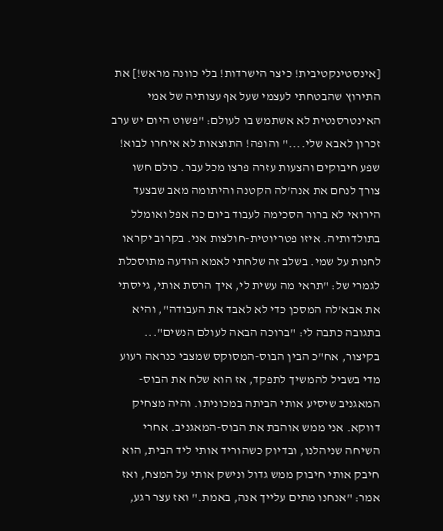[אינסטינקטיבית! כיצר הישרדות! בלי כוונה מראש!] את התירוץ שהבטחתי לעצמי שעל אף עצותיה של אמי האינטרסנטית לא אשתמש בו לעולם: "פשוט היום יש ערב זכרון לאבא שלי...." והופה! התוצאות לא איחרו לבוא! שפע חיבוקים והצעות עזרה פרצו מכל עבר. כולם חשו צורך לנחם את אנה'לה הקטנה והיתומה מאב שבצעד הירואי לא ברור הסכימה לעבוד ביום כה אפל ואומלל בתולדותיה. איזו פטריוטית-חולצות אני. בקרוב יקראו לחנות על שמי. בשלב זה שלחתי לאמא הודעה מתוסכלת לגמרי של: "תראי מה עשית לי, איך הרסת אותי, גייסתי את אבא'לה המסכן כדי לא לאבד את העבודה", והיא בתגובה כתבה לי: "ברוכה הבאה לעולם הנשים"... בקיצור, אח"כ הבין הבוס-המסוקס שמצבי כנראה רעוע מדי בשביל להמשיך לתפקד, אז הוא שלח את הבוס-המאגניב שיסיע אותי הביתה במכוניתו. והיה מצחיק דווקא. אני ממש אוהבת את הבוס-המאגניב. אחרי השיחה שניהלנו, ובדיוק כשהוריד אותי ליד הבית, הוא חיבק אותי חיבוק ממש גדול ונישק אותי על המצח, ואז אמר: "אנחנו מתים עלייך אנה, באמת." ואז עצר רגע,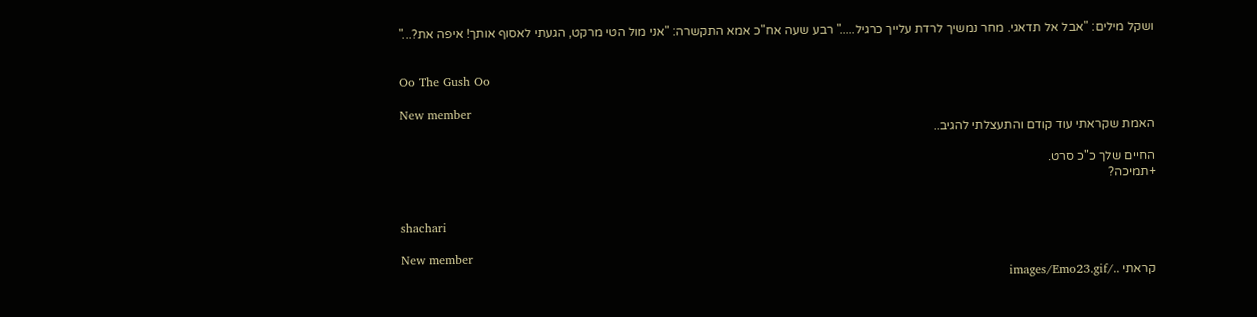ושקל מילים: "אבל אל תדאגי. מחר נמשיך לרדת עלייך כרגיל....." רבע שעה אח"כ אמא התקשרה: "אני מול הטי מרקט, הגעתי לאסוף אותך! איפה את?..."


Oo The Gush Oo

New member
האמת שקראתי עוד קודם והתעצלתי להגיב..

החיים שלך כ"כ סרט.
+תמיכה?


shachari

New member
קראתי ../images/Emo23.gif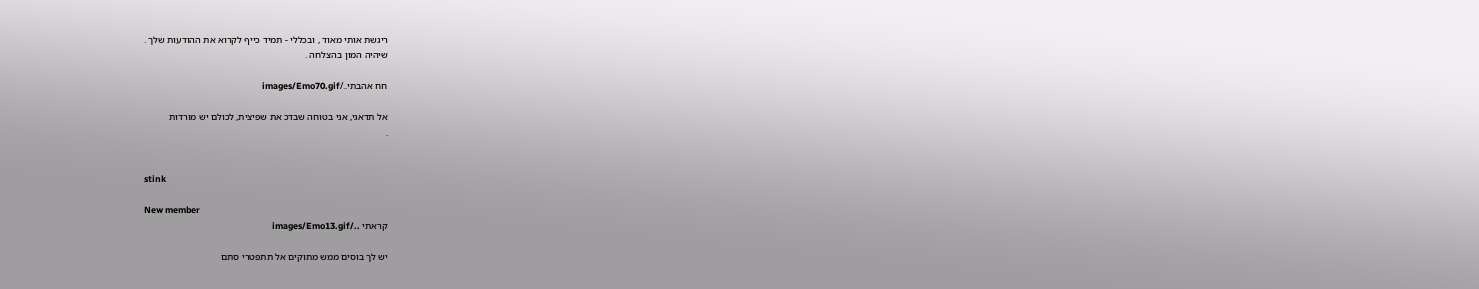ריגשת אותי מאוד , ובכללי - תמיד כייף לקרוא את ההודעות שלך .
שיהיה המון בהצלחה .

חח אהבתי../images/Emo70.gif

אל תדאגי, אני בטוחה שבדכ את שפיצית, לכולם יש מורדות
.


stink

New member
קראתי ../images/Emo13.gif

יש לך בוסים ממש מתוקים אל תתפטרי סתם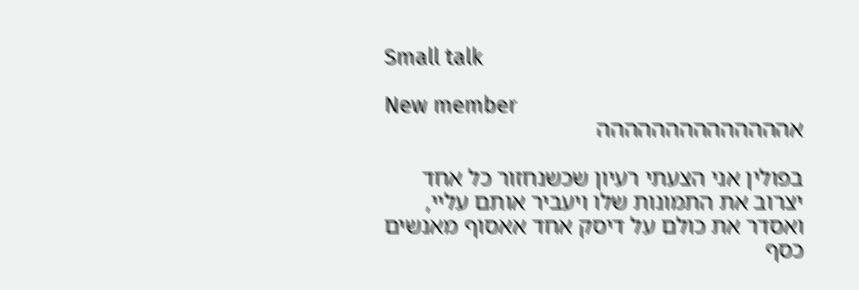Small talk

New member
אהההההההההההההה

בפולין אני הצעתי רעיון שכשנחזור כל אחד יצרוב את התמונות שלו ויעביר אותם עליי, ואסדר את כולם על דיסק אחד אאסוף מאנשים כסף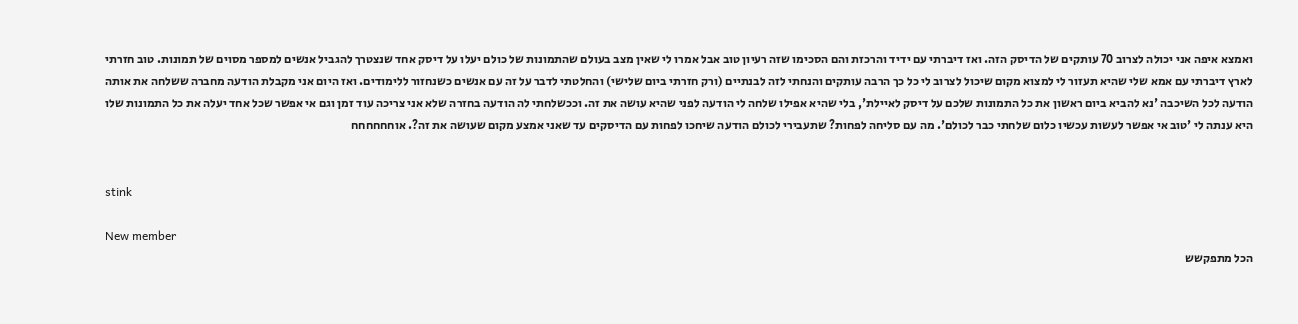ואמצא איפה אני יכולה לצרוב 70 עותקים של הדיסק הזה. ואז דיברתי עם ידיד והרכזת והם הסכימו שזה רעיון טוב אבל אמרו לי שאין מצב בעולם שהתמונות של כולם יעלו על דיסק אחד שנצטרך להגביל אנשים למספר מסוים של תמונות. טוב חזרתי לארץ דיברתי עם אמא שלי שהיא תעזור לי למצוא מקום שיכול לצרוב לי כל כך הרבה עותקים והנחתי לזה לבנתיים (ורק חזרתי ביום שלישי) והחלטתי לדבר על זה עם אנשים כשנחזור ללימודים. ואז היום אני מקבלת הודעה מחברה ששלחה את אותה הודעה לכל השיכבה 'נא להביא ביום ראשון את כל התמונות שלכם על דיסק לאיילת', בלי שהיא אפילו שלחה לי הודעה לפני שהיא עושה את זה. וככשלחתי לה הודעה בחזרה שלא אני צריכה עוד זמן וגם אי אפשר שכל אחד יעלה את כל התמונות שלו היא ענתה לי 'טוב אי אפשר לעשות עכשיו כלום שלחתי כבר לכולם'. מה עם סליחה לפחות? שתעבירי לכולם הודעה שיחכו לפחות עם הדיסקים עד שאני אמצע מקום שעושה את זה?. אוחחחחחח


stink

New member
הכל מתפקשש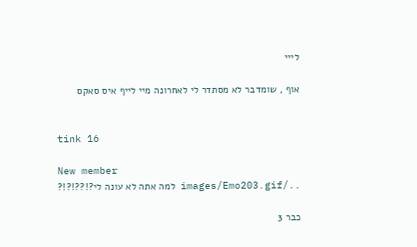לייי

אוף , שומדבר לא מסתדר לי לאחרונה מיי לייף איס סאקס


tink 16

New member
../images/Emo203.gif למה אתה לא עונה לי?!??!?!?

כבר 3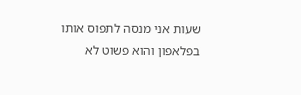שעות אני מנסה לתפוס אותו בפלאפון והוא פשוט לא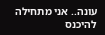עונה.. אני מתחילה להיכנס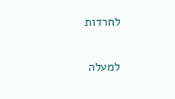לחרדות

למעלה